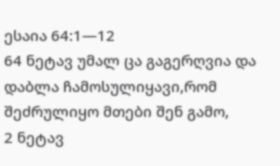ესაია 64:1—12
64 ნეტავ უმალ ცა გაგერღვია და დაბლა ჩამოსულიყავი,რომ შეძრულიყო მთები შენ გამო,
2 ნეტავ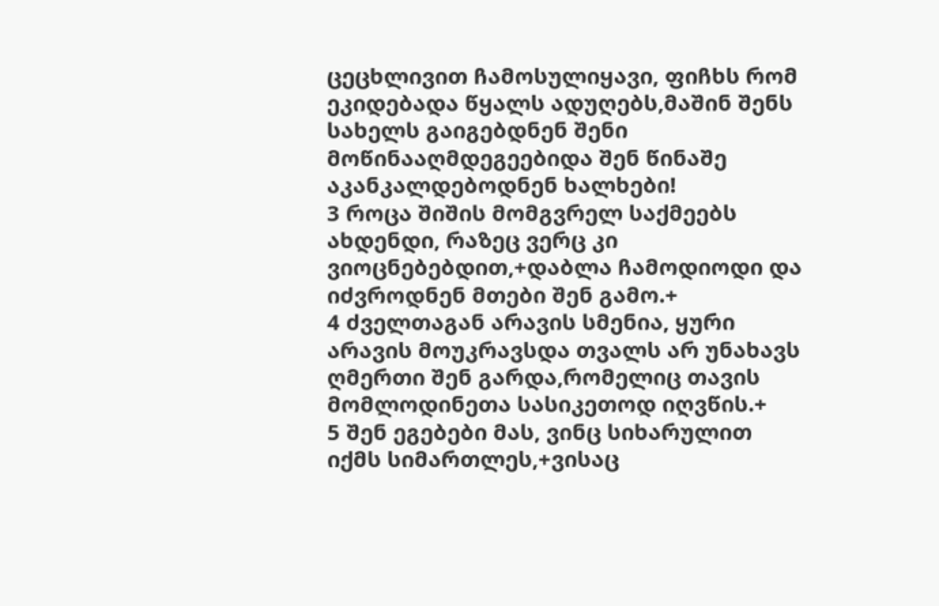ცეცხლივით ჩამოსულიყავი, ფიჩხს რომ ეკიდებადა წყალს ადუღებს,მაშინ შენს სახელს გაიგებდნენ შენი მოწინააღმდეგეებიდა შენ წინაშე აკანკალდებოდნენ ხალხები!
3 როცა შიშის მომგვრელ საქმეებს ახდენდი, რაზეც ვერც კი ვიოცნებებდით,+დაბლა ჩამოდიოდი და იძვროდნენ მთები შენ გამო.+
4 ძველთაგან არავის სმენია, ყური არავის მოუკრავსდა თვალს არ უნახავს ღმერთი შენ გარდა,რომელიც თავის მომლოდინეთა სასიკეთოდ იღვწის.+
5 შენ ეგებები მას, ვინც სიხარულით იქმს სიმართლეს,+ვისაც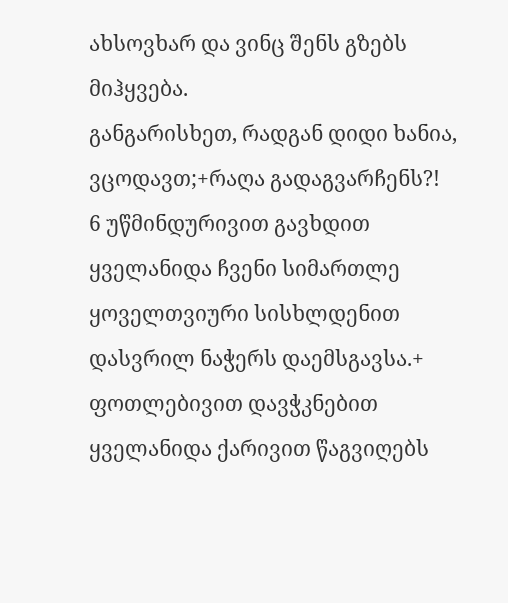ახსოვხარ და ვინც შენს გზებს მიჰყვება.
განგარისხეთ, რადგან დიდი ხანია, ვცოდავთ;+რაღა გადაგვარჩენს?!
6 უწმინდურივით გავხდით ყველანიდა ჩვენი სიმართლე ყოველთვიური სისხლდენით დასვრილ ნაჭერს დაემსგავსა.+
ფოთლებივით დავჭკნებით ყველანიდა ქარივით წაგვიღებს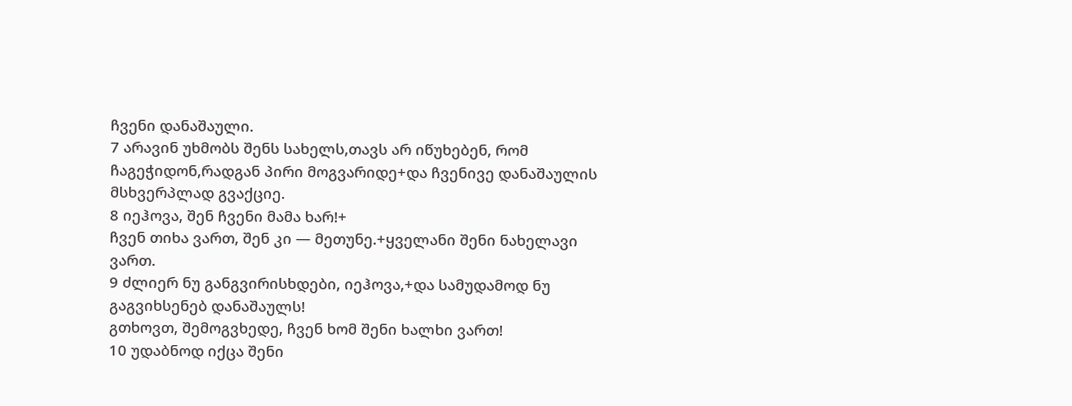ჩვენი დანაშაული.
7 არავინ უხმობს შენს სახელს,თავს არ იწუხებენ, რომ ჩაგეჭიდონ,რადგან პირი მოგვარიდე+და ჩვენივე დანაშაულის მსხვერპლად გვაქციე.
8 იეჰოვა, შენ ჩვენი მამა ხარ!+
ჩვენ თიხა ვართ, შენ კი — მეთუნე.+ყველანი შენი ნახელავი ვართ.
9 ძლიერ ნუ განგვირისხდები, იეჰოვა,+და სამუდამოდ ნუ გაგვიხსენებ დანაშაულს!
გთხოვთ, შემოგვხედე, ჩვენ ხომ შენი ხალხი ვართ!
10 უდაბნოდ იქცა შენი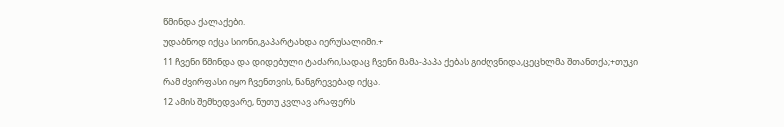წმინდა ქალაქები.
უდაბნოდ იქცა სიონი,გაპარტახდა იერუსალიმი.+
11 ჩვენი წმინდა და დიდებული ტაძარი,სადაც ჩვენი მამა-პაპა ქებას გიძღვნიდა,ცეცხლმა შთანთქა;+თუკი რამ ძვირფასი იყო ჩვენთვის, ნანგრევებად იქცა.
12 ამის შემხედვარე, ნუთუ კვლავ არაფერს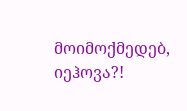მოიმოქმედებ, იეჰოვა?!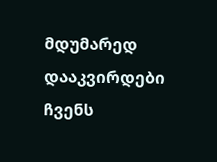მდუმარედ დააკვირდები ჩვენს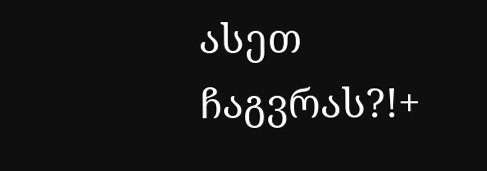ასეთ ჩაგვრას?!+